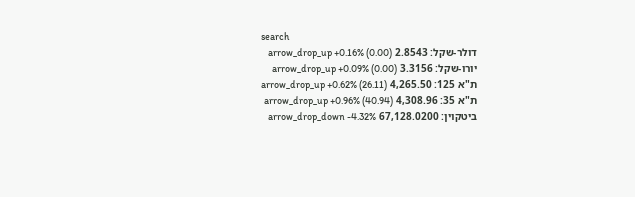search
דולר-שקל: 2.8543 arrow_drop_up +0.16% (0.00)
יורו-שקל: 3.3156 arrow_drop_up +0.09% (0.00)
ת"א 125: 4,265.50 arrow_drop_up +0.62% (26.11)
ת"א 35: 4,308.96 arrow_drop_up +0.96% (40.94)
ביטקוין: 67,128.0200 arrow_drop_down -4.32%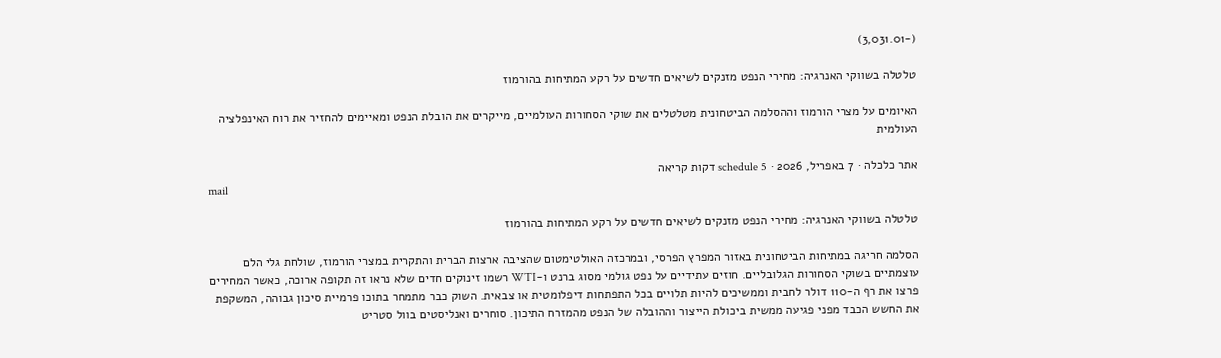(-3,031.01)

טלטלה בשווקי האנרגיה: מחירי הנפט מזנקים לשיאים חדשים על רקע המתיחות בהורמוז

האיומים על מצרי הורמוז וההסלמה הביטחונית מטלטלים את שוקי הסחורות העולמיים, מייקרים את הובלת הנפט ומאיימים להחזיר את רוח האינפלציה העולמית

אתר כלכלה · 7 באפריל, 2026 · schedule 5 דקות קריאה
mail

טלטלה בשווקי האנרגיה: מחירי הנפט מזנקים לשיאים חדשים על רקע המתיחות בהורמוז

הסלמה חריגה במתיחות הביטחונית באזור המפרץ הפרסי, ובמרכזה האולטימטום שהציבה ארצות הברית והתקרית במצרי הורמוז, שולחת גלי הלם עוצמתיים בשוקי הסחורות הגלובליים. חוזים עתידיים על נפט גולמי מסוג ברנט ו-WTI רשמו זינוקים חדים שלא נראו זה תקופה ארוכה, כאשר המחירים פרצו את רף ה-110 דולר לחבית וממשיכים להיות תלויים בכל התפתחות דיפלומטית או צבאית. השוק כבר מתמחר בתוכו פרמיית סיכון גבוהה, המשקפת את החשש הכבד מפני פגיעה ממשית ביכולת הייצור וההובלה של הנפט מהמזרח התיכון. סוחרים ואנליסטים בוול סטריט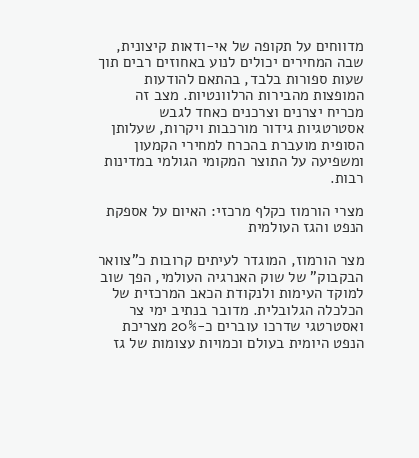מדווחים על תקופה של אי-ודאות קיצונית, שבה המחירים יכולים לנוע באחוזים רבים תוך שעות ספורות בלבד, בהתאם להודעות המופצות מהבירות הרלוונטיות. מצב זה מכריח יצרנים וצרכנים כאחד לגבש אסטרטגיות גידור מורכבות ויקרות, שעלותן הסופית מועברת בהכרח למחירי הקמעון ומשפיעה על התוצר המקומי הגולמי במדינות רבות.

מצרי הורמוז כקלף מרכזי: האיום על אספקת הנפט והגז העולמית

מצר הורמוז, המוגדר לעיתים קרובות כ"צוואר הבקבוק" של שוק האנרגיה העולמי, הפך שוב למוקד העימות ולנקודת הכאב המרכזית של הכלכלה הגלובלית. מדובר בנתיב ימי צר ואסטרטגי שדרכו עוברים כ-20% מצריכת הנפט היומית בעולם וכמויות עצומות של גז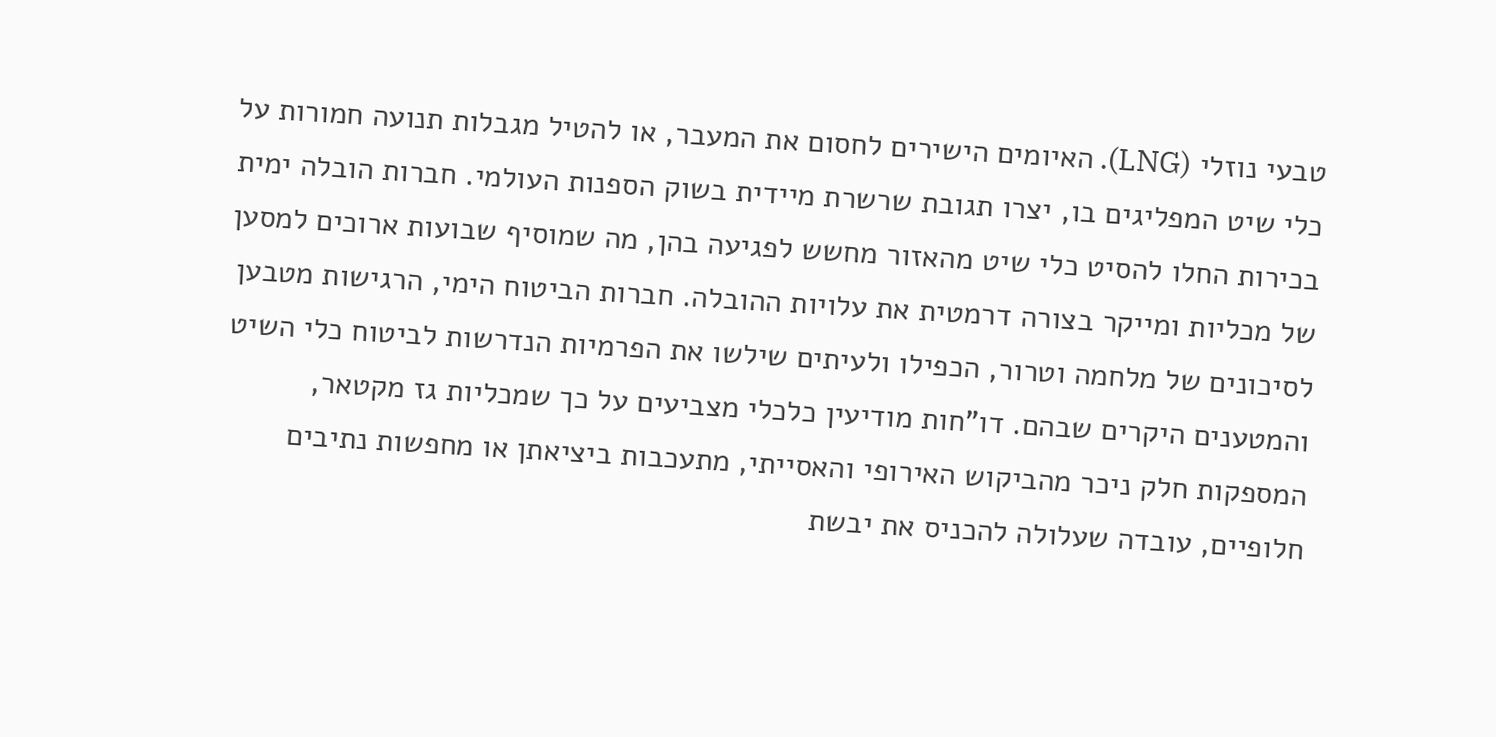טבעי נוזלי (LNG). האיומים הישירים לחסום את המעבר, או להטיל מגבלות תנועה חמורות על כלי שיט המפליגים בו, יצרו תגובת שרשרת מיידית בשוק הספנות העולמי. חברות הובלה ימית בכירות החלו להסיט כלי שיט מהאזור מחשש לפגיעה בהן, מה שמוסיף שבועות ארוכים למסען של מכליות ומייקר בצורה דרמטית את עלויות ההובלה. חברות הביטוח הימי, הרגישות מטבען לסיכונים של מלחמה וטרור, הכפילו ולעיתים שילשו את הפרמיות הנדרשות לביטוח כלי השיט והמטענים היקרים שבהם. דו"חות מודיעין כלכלי מצביעים על כך שמכליות גז מקטאר, המספקות חלק ניכר מהביקוש האירופי והאסייתי, מתעכבות ביציאתן או מחפשות נתיבים חלופיים, עובדה שעלולה להכניס את יבשת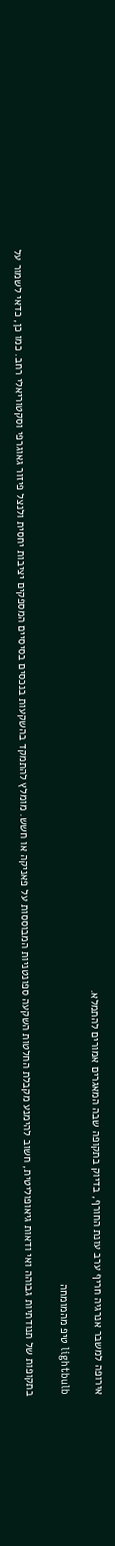אירופה למשבר אנרגיה חריף ערב עונת החורף, בדיוק בתקופה שבה המאגרים אמורים להתמלא.

lightbulb טיפ מהמומחה

בתקופות של תנודתיות גבוהה ואי ודאות גיאופוליטית, חשוב להימנע מקבלת החלטות השקעה ספונטניות המבוססות על פאניקה או חשש. מומלץ להתמקד בהשקעות בנכסים בסיסיים המספקים יציבות יחסית ולנצל פיזור גאוגרפי וסקטוריאלי רחב. כמו כן, כדאי לשמור על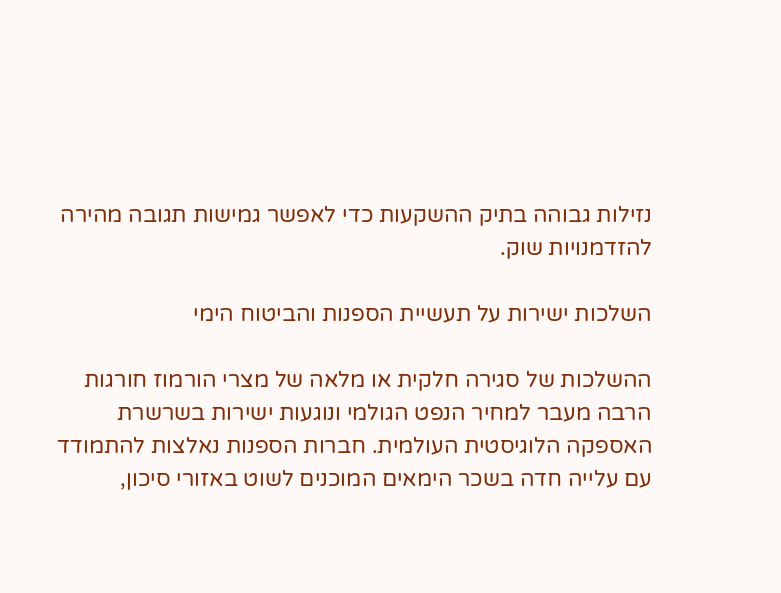נזילות גבוהה בתיק ההשקעות כדי לאפשר גמישות תגובה מהירה להזדמנויות שוק.

השלכות ישירות על תעשיית הספנות והביטוח הימי

ההשלכות של סגירה חלקית או מלאה של מצרי הורמוז חורגות הרבה מעבר למחיר הנפט הגולמי ונוגעות ישירות בשרשרת האספקה הלוגיסטית העולמית. חברות הספנות נאלצות להתמודד עם עלייה חדה בשכר הימאים המוכנים לשוט באזורי סיכון,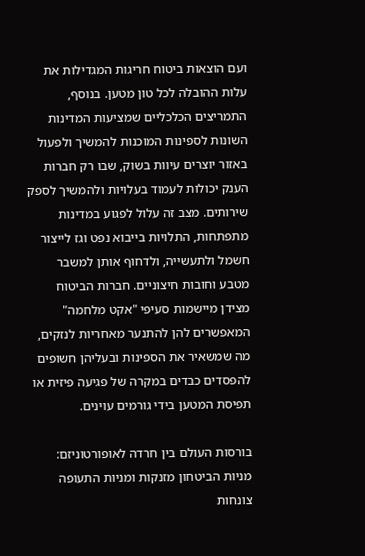ועם הוצאות ביטוח חריגות המגדילות את עלות ההובלה לכל טון מטען. בנוסף, התמריצים הכלכליים שמציעות המדינות השונות לספינות המוכנות להמשיך ולפעול באזור יוצרים עיוות בשוק, שבו רק חברות הענק יכולות לעמוד בעלויות ולהמשיך לספק שירותים. מצב זה עלול לפגוע במדינות מתפתחות, התלויות בייבוא נפט וגז לייצור חשמל ולתעשייה, ולדחוף אותן למשבר מטבע וחובות חיצוניים. חברות הביטוח מצידן מיישמות סעיפי "אקט מלחמה" המאפשרים להן להתנער מאחריות לנזקים, מה שמשאיר את הספינות ובעליהן חשופים להפסדים כבדים במקרה של פגיעה פיזית או תפיסת המטען בידי גורמים עוינים.

בורסות העולם בין חרדה לאופורטוניזם: מניות הביטחון מזנקות ומניות התעופה צונחות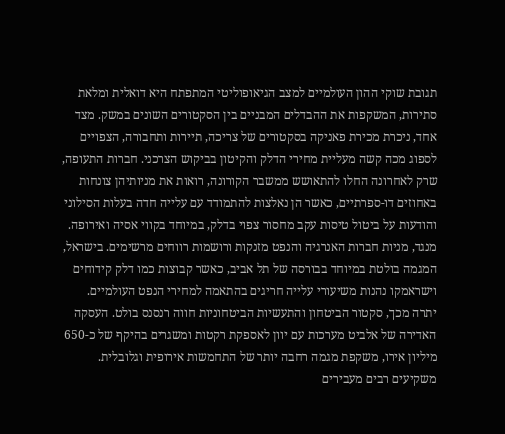תגובת שוקי ההון העולמיים למצב הגיאופוליטי המתפתח היא דואלית ומלאת סתירות, המשקפות את ההבדלים המבניים בין הסקטורים השונים במשק. מצד אחד, ניכרת מכירת פאניקה בסקטורים של צריכה, תיירות ותחבורה, הצפויים לספוג מכה קשה מעליית מחירי הדלק והקיטון בביקוש הצרכני. חברות התעופה, שרק לאחרונה החלו להתאושש ממשבר הקורונה, רואות את מניותיהן צונחות באחוזים דו-ספרתיים, כאשר הן נאלצות להתמודד עם עלייה חדה בעלות הסילוני והודעות על ביטול טיסות עקב מחסור צפוי בדלק, במיוחד בקווי אסיה ואירופה. מנגד, מניות חברות האנרגיה והנפט מזנקות ורושמות רווחים מרשימים. בישראל, המגמה בולטת במיוחד בבורסה של תל אביב, כאשר קבוצות כמו דלק קידוחים וישראמקו נהנות משיעורי עלייה חריגים בהתאמה למחירי הנפט העולמיים. יתרה מכך, סקטור הביטחון והתעשיות הביטחוניות חווה רנסנס בולט. העסקה האדירה של אלביט מערכות עם יוון לאספקת רקטות ומשגרים בהיקף של כ-650 מיליון אירו, משקפת מגמה רחבה יותר של התחמשות אירופית וגלובלית. משקיעים רבים מעבירים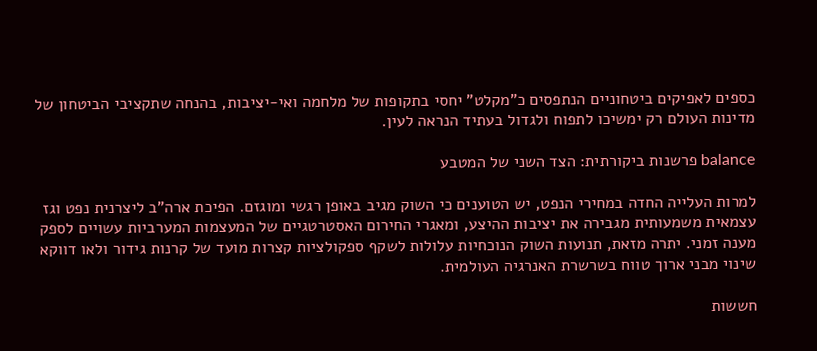כספים לאפיקים ביטחוניים הנתפסים כ"מקלט" יחסי בתקופות של מלחמה ואי-יציבות, בהנחה שתקציבי הביטחון של מדינות העולם רק ימשיכו לתפוח ולגדול בעתיד הנראה לעין.

balance פרשנות ביקורתית: הצד השני של המטבע

למרות העלייה החדה במחירי הנפט, יש הטוענים כי השוק מגיב באופן רגשי ומוגזם. הפיכת ארה"ב ליצרנית נפט וגז עצמאית משמעותית מגבירה את יציבות ההיצע, ומאגרי החירום האסטרטגיים של המעצמות המערביות עשויים לספק מענה זמני. יתרה מזאת, תנועות השוק הנוכחיות עלולות לשקף ספקולציות קצרות מועד של קרנות גידור ולאו דווקא שינוי מבני ארוך טווח בשרשרת האנרגיה העולמית.

חששות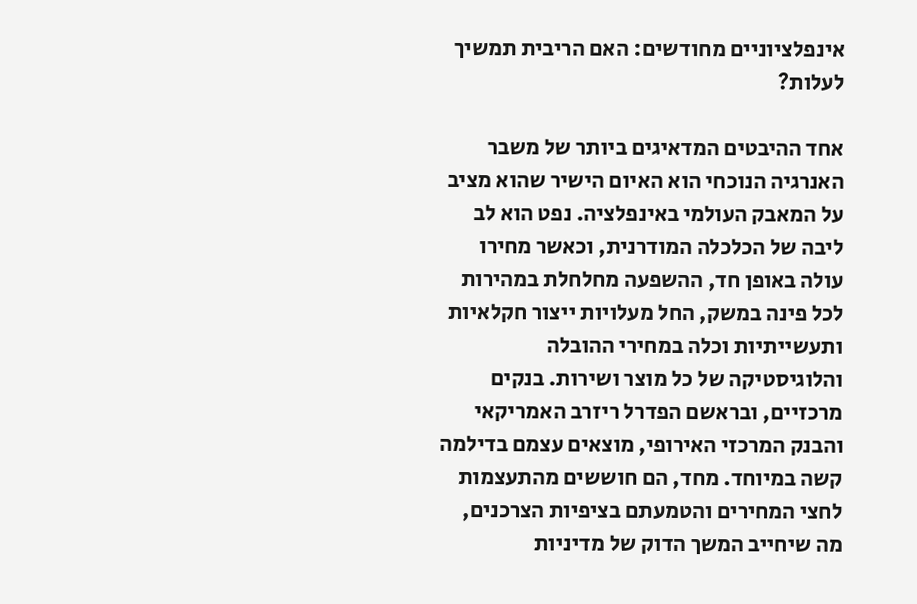אינפלציוניים מחודשים: האם הריבית תמשיך לעלות?

אחד ההיבטים המדאיגים ביותר של משבר האנרגיה הנוכחי הוא האיום הישיר שהוא מציב על המאבק העולמי באינפלציה. נפט הוא לב ליבה של הכלכלה המודרנית, וכאשר מחירו עולה באופן חד, ההשפעה מחלחלת במהירות לכל פינה במשק, החל מעלויות ייצור חקלאיות ותעשייתיות וכלה במחירי ההובלה והלוגיסטיקה של כל מוצר ושירות. בנקים מרכזיים, ובראשם הפדרל ריזרב האמריקאי והבנק המרכזי האירופי, מוצאים עצמם בדילמה קשה במיוחד. מחד, הם חוששים מהתעצמות לחצי המחירים והטמעתם בציפיות הצרכנים, מה שיחייב המשך הדוק של מדיניות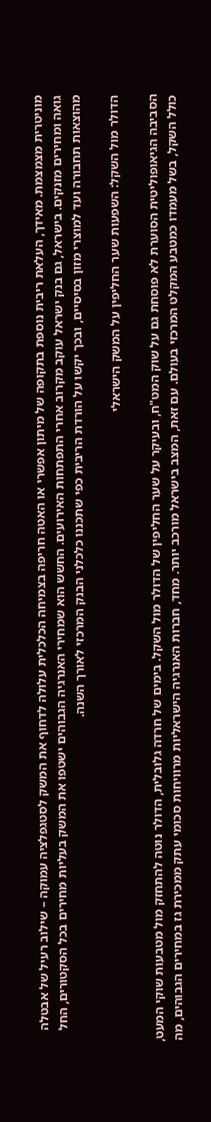מוניטרית מצמצמת. מאידך, העלאת ריבית נוספת בתקופה של מיתון אפשרי או האטה חריפה בצמיחה הכלכלית עלולה לדחוף את המשק לסטגפלציה עמוקה – שילוב רעיל של אבטלה גואה ומחירים מזנקים. בישראל, גם בנק ישראל עוקב מקרוב אחרי התפתחות האירועים. החשש הוא שמחירי האנרגיה הגבוהים ישטפו את המשק בעליות מחירים בכל הסקטורים, החל מהוצאות תחבורה ועד למוצרי מזון בסיסיים, ובכך יקשו על הורדת הריבית כפי שתכננו כלכלני הבנק המרכזי לאורך השנה.

הדולר מול השקל: השפעות שער החליפין על המשק הישראלי

הסביבה הגיאופוליטית הסוערת לא פוסחת גם על שוק המט"ח, ובעיקר על שער החליפין של הדולר מול השקל. בימים של חרדה גלובלית, הדולר נוטה להתחזק מול מטבעות שוקי המעט, כולל השקל, בשל מעמדו כמטבע המקלט המרכזי בעולם. עם זאת, המצב בישראל מורכב יותר. מחד, חברות האנרגיה הישראליות מרוויחות סכומי עתק ממכירת גז במחירים הגבוהים, מה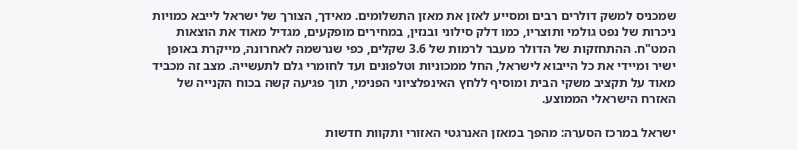שמכניס למשק דולרים רבים ומסייע לאזן את מאזן התשלומים. מאידך, הצורך של ישראל לייבא כמויות ניכרות של נפט גולמי ותוצריו, כמו דלק סילוני ובנזין, במחירים מופקעים, מגדיל מאוד את הוצאות המט"ח. ההתחזקות של הדולר מעבר לרמות של 3.6 שקלים, כפי שנרשמה לאחרונה, מייקרת באופן ישיר ומיידי את כל הייבוא לישראל, החל ממכוניות וטלפונים ועד לחומרי גלם לתעשייה. מצב זה מכביד מאוד על תקציב משקי הבית ומוסיף ללחץ האינפלציוני הפנימי, תוך פגיעה קשה בכוח הקנייה של האזרח הישראלי הממוצע.

ישראל במרכז הסערה: מהפך במאזן האנרגטי האזורי ותקוות חדשות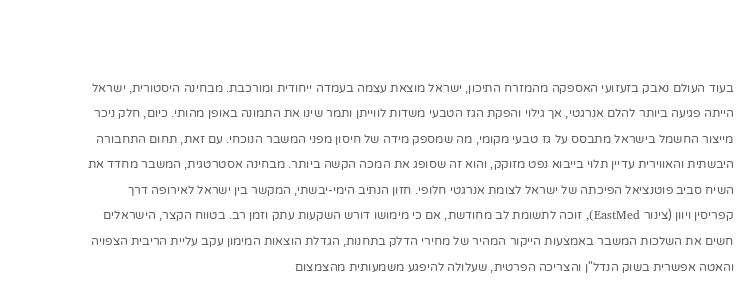בעוד העולם נאבק בזעזועי האספקה מהמזרח התיכון, ישראל מוצאת עצמה בעמדה ייחודית ומורכבת. מבחינה היסטורית, ישראל הייתה פגיעה ביותר להלם אנרגטי, אך גילוי והפקת הגז הטבעי משדות לווייתן ותמר שינו את התמונה באופן מהותי. כיום, חלק ניכר מייצור החשמל בישראל מתבסס על גז טבעי מקומי, מה שמספק מידה של חיסון מפני המשבר הנוכחי. עם זאת, תחום התחבורה היבשתית והאווירית עדיין תלוי בייבוא נפט מזוקק, והוא זה שסופג את המכה הקשה ביותר. מבחינה אסטרטגית, המשבר מחדד את השיח סביב פוטנציאל הפיכתה של ישראל לצומת אנרגטי חלופי. חזון הנתיב הימי-יבשתי, המקשר בין ישראל לאירופה דרך קפריסין ויוון (צינור EastMed), זוכה לתשומת לב מחודשת, אם כי מימושו דורש השקעות עתק וזמן רב. בטווח הקצר, הישראלים חשים את השלכות המשבר באמצעות הייקור המהיר של מחירי הדלק בתחנות, הגדלת הוצאות המימון עקב עליית הריבית הצפויה והאטה אפשרית בשוק הנדל"ן והצריכה הפרטית, שעלולה להיפגע משמעותית מהצמצום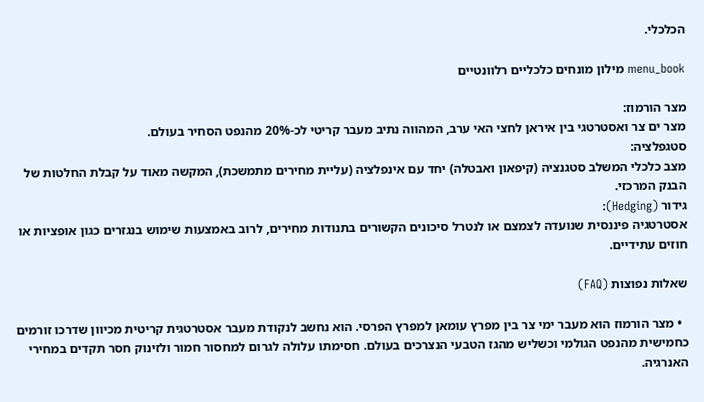הכלכלי.

menu_book מילון מונחים כלכליים רלוונטיים

מצר הורמוז:
מצר ים צר ואסטרטגי בין איראן לחצי האי ערב, המהווה נתיב מעבר קריטי לכ-20% מהנפט הסחיר בעולם.
סטגפלציה:
מצב כלכלי המשלב סטגנציה (קיפאון ואבטלה) יחד עם אינפלציה (עליית מחירים מתמשכת), המקשה מאוד על קבלת החלטות של הבנק המרכזי.
גידור (Hedging):
אסטרטגיה פיננסית שנועדה לצמצם או לנטרל סיכונים הקשורים בתנודות מחירים, לרוב באמצעות שימוש בנגזרים כגון אופציות או חוזים עתידיים.

שאלות נפוצות (FAQ)

  • מצר הורמוז הוא מעבר ימי צר בין מפרץ עומאן למפרץ הפרסי. הוא נחשב לנקודת מעבר אסטרטגית קריטית מכיוון שדרכו זורמים כחמישית מהנפט הגולמי וכשליש מהגז הטבעי הנצרכים בעולם. חסימתו עלולה לגרום למחסור חמור ולזינוק חסר תקדים במחירי האנרגיה.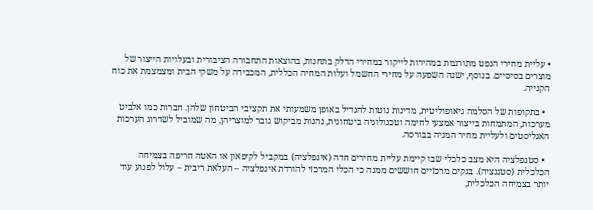• עליית מחירי הנפט מתורגמת במהירות לייקור במחירי הדלק בתחנות, בהוצאות התחבורה הציבורית ובעלויות הייצור של מוצרים בסיסיים. בנוסף, ישנה השפעה על מחירי החשמל ועלות המחיה הכללית, המכבידה על משקי הבית ומצמצמת את כוח הקנייה.

  • בתקופות של הסלמה גיאופוליטית, מדינות נוטות להגדיל באופן משמעותי את תקציבי הביטחון שלהן. חברות כמו אלביט מערכות, המתמחות בייצור אמצעי לחימה וטכנולוגיה ביטחונית, נהנות מביקוש גובר למוצריהן, מה שמוביל לשדרוג הערכות האנליסטים ולעליית מחיר המניה בבורסה.

  • סטגפלציה היא מצב כלכלי שבו קיימת עליית מחירים חדה (אינפלציה) במקביל לקיפאון או האטה חריפה בצמיחה הכלכלית (סטגנציה). בנקים מרכזיים חוששים ממנה כי הכלי המרכזי להורדת אינפלציה – העלאת ריבית – עלול לפגוע עוד יותר בצמיחה הכלכלית,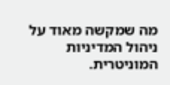מה שמקשה מאוד על ניהול המדיניות המוניטרית.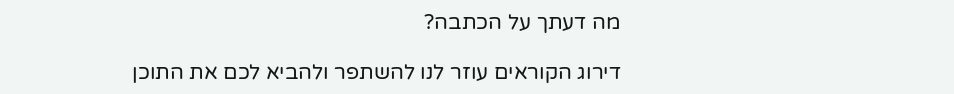מה דעתך על הכתבה?

דירוג הקוראים עוזר לנו להשתפר ולהביא לכם את התוכן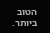הטוב ביותר.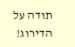תודה על הדירוג!